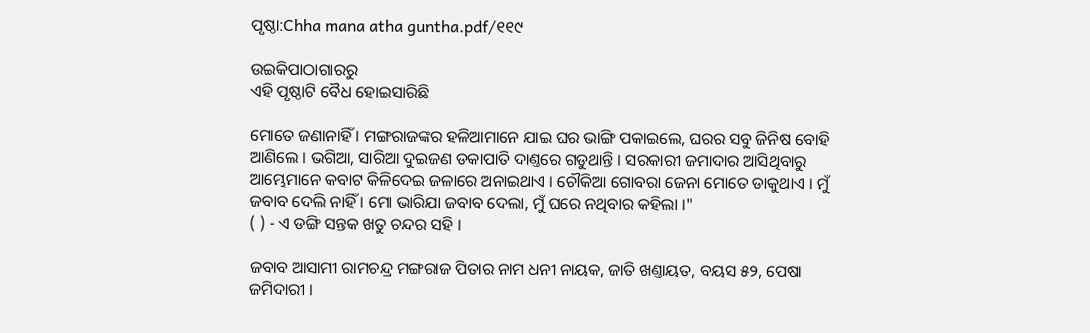ପୃଷ୍ଠା:Chha mana atha guntha.pdf/୧୧୯

ଉଇକିପାଠାଗାର‌ରୁ
ଏହି ପୃଷ୍ଠାଟି ବୈଧ ହୋଇସାରିଛି

ମୋତେ ଜଣାନାହିଁ । ମଙ୍ଗରାଜଙ୍କର ହଳିଆମାନେ ଯାଇ ଘର ଭାଙ୍ଗି ପକାଇଲେ, ଘରର ସବୁ ଜିନିଷ ବୋହି ଆଣିଲେ । ଭଗିଆ, ସାରିଆ ଦୁଇଜଣ ଡକାପାତି ଦାଣ୍ତରେ ଗଡୁଥାନ୍ତି । ସରକାରୀ ଜମାଦାର ଆସିଥିବାରୁ ଆମ୍ଭେମାନେ କବାଟ କିଳିଦେଇ ଜଳାରେ ଅନାଇଥାଏ । ଚୌକିଆ ଗୋବରା ଜେନା ମୋତେ ଡାକୁଥାଏ । ମୁଁ ଜବାବ ଦେଲି ନାହିଁ । ମୋ ଭାରିଯା ଜବାବ ଦେଲା, ମୁଁ ଘରେ ନଥିବାର କହିଲା ।"
( ) - ଏ ଡଙ୍ଗି ସନ୍ତକ ଖତୁ ଚନ୍ଦର ସହି ।

ଜବାବ ଆସାମୀ ରାମଚନ୍ଦ୍ର ମଙ୍ଗରାଜ ପିତାର ନାମ ଧନୀ ନାୟକ, ଜାତି ଖଣ୍ତାୟତ, ବୟସ ୫୨, ପେଷା ଜମିଦାରୀ ।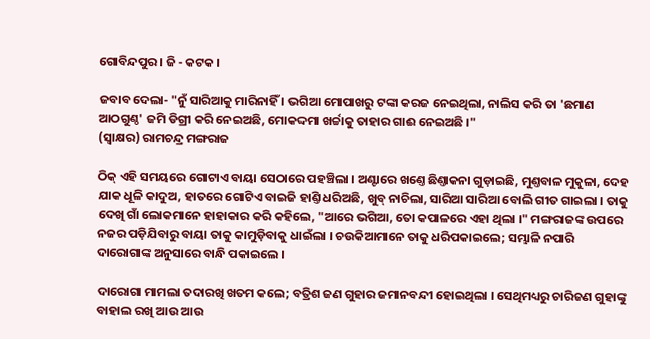ଗୋବିନ୍ଦପୁର । ଜି - କଟକ ।

ଜବାବ ଦେଲା- "ନୁଁ ସାରିଆକୁ ମାରିନାହିଁ । ଭଗିଆ ମୋପାଖରୁ ଟଙ୍କା କରଜ ନେଇଥିଲା, ନାଲିସ କରି ତା 'ଛମାଣ ଆଠଗୁଣ୍ଠ' ଜମି ଡିଗ୍ରୀ କରି ନେଇଅଛି, ମୋକଦ୍ଦମା ଖର୍ଚ୍ଚାକୁ ତାହାର ଗାଈ ନେଇଅଛି ।"
(ସ୍ୱାକ୍ଷର) ରାମଚନ୍ଦ୍ର ମଙ୍ଗରାଜ

ଠିକ୍ ଏହି ସମୟରେ ଗୋଟାଏ ବାୟା ସେଠାରେ ପହଞ୍ଚିଲା । ଅଣ୍ଟାରେ ଖଣ୍ତେ ଛିଣ୍ତାକନା ଗୁଡ଼ାଇଛି, ମୁଣ୍ତବାଳ ମୁକୁଳା, ଦେହ ଯାକ ଧୂଳି କାଦୁଅ, ହାତରେ ଗୋଟିଏ ବାଇଜି ହାଣ୍ତି ଧରିଅଛି, ଖୁବ୍ ନାଚିଲା, ସାରିଆ ସାରିଆ ବୋଲି ଗୀତ ଗାଇଲା । ତାକୁ ଦେଖି ଗାଁ ଲୋକମାନେ ହାହାକାର କରି କହିଲେ, "ଆରେ ଭଗିଆ, ତୋ କପାଳରେ ଏହା ଥିଲା ।" ମଙ୍ଗରାଜଙ୍କ ଉପରେ ନଜର ପଡ଼ିଯିବାରୁ ବାୟା ତାକୁ କାମୁଡ଼ିବାକୁ ଧାଇଁଲା । ଚଉକିଆମାନେ ତାକୁ ଧରିପକାଇଲେ; ସମ୍ଭାଳି ନପାରି ଦାରୋଗାଙ୍କ ଅନୁସାରେ ବାନ୍ଧି ପକାଇଲେ ।

ଦାରୋଗା ମାମଲା ତଦାରଖି ଖତମ କଲେ; ବତ୍ରିଶ ଜଣ ଗୁହାର ଜମାନବନ୍ଦୀ ହୋଇଥିଲା । ସେଥିମଧ୍ୟରୁ ଚାରିଜଣ ଗୁହାଙ୍କୁ ବାହାଲ ରଖି ଆଉ ଆଉ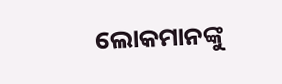ଲୋକମାନଙ୍କୁ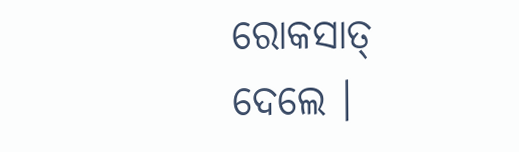ରୋକସାତ୍ ଦେଲେ ।